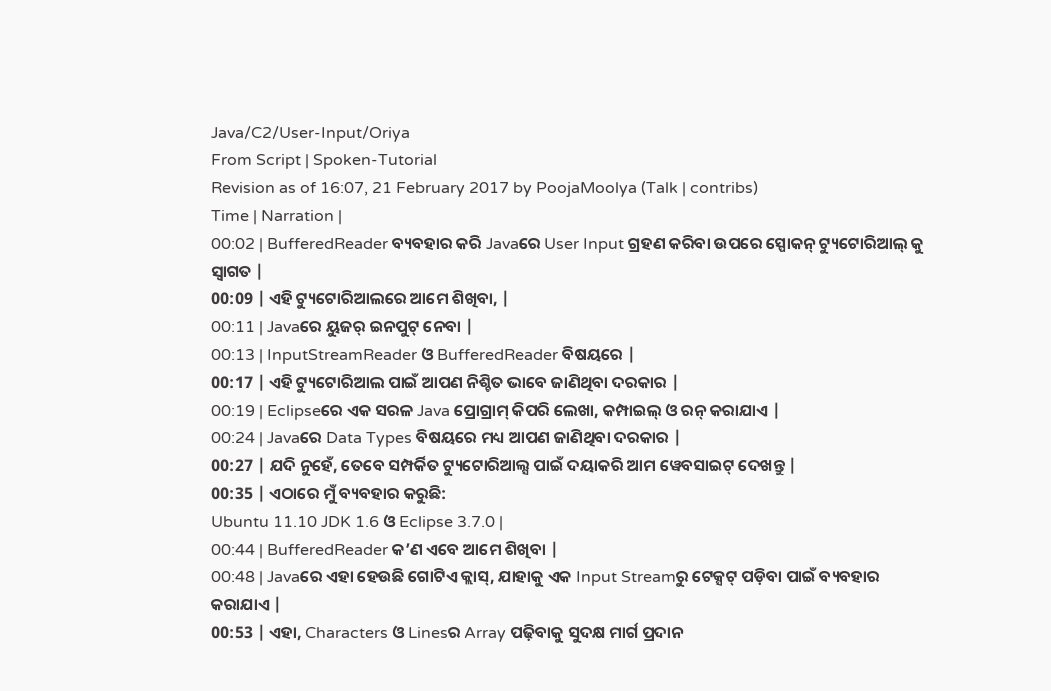Java/C2/User-Input/Oriya
From Script | Spoken-Tutorial
Revision as of 16:07, 21 February 2017 by PoojaMoolya (Talk | contribs)
Time | Narration |
00:02 | BufferedReader ବ୍ୟବହାର କରି Javaରେ User Input ଗ୍ରହଣ କରିବା ଉପରେ ସ୍ପୋକନ୍ ଟ୍ୟୁଟୋରିଆଲ୍ କୁ ସ୍ୱାଗତ |
00:09 | ଏହି ଟ୍ୟୁଟୋରିଆଲରେ ଆମେ ଶିଖିବା, |
00:11 | Javaରେ ୟୁଜର୍ ଇନପୁଟ୍ ନେବା |
00:13 | InputStreamReader ଓ BufferedReader ବିଷୟରେ |
00:17 | ଏହି ଟ୍ୟୁଟୋରିଆଲ ପାଇଁ ଆପଣ ନିଶ୍ଚିତ ଭାବେ ଜାଣିଥିବା ଦରକାର |
00:19 | Eclipseରେ ଏକ ସରଳ Java ପ୍ରୋଗ୍ରାମ୍ କିପରି ଲେଖା, କମ୍ପାଇଲ୍ ଓ ରନ୍ କରାଯାଏ |
00:24 | Javaରେ Data Types ବିଷୟରେ ମଧ୍ୟ ଆପଣ ଜାଣିଥିବା ଦରକାର |
00:27 | ଯଦି ନୁହେଁ, ତେବେ ସମ୍ପର୍କିତ ଟ୍ୟୁଟୋରିଆଲ୍ସ ପାଇଁ ଦୟାକରି ଆମ ୱେବସାଇଟ୍ ଦେଖନ୍ତୁ |
00:35 | ଏଠାରେ ମୁଁ ବ୍ୟବହାର କରୁଛି:
Ubuntu 11.10 JDK 1.6 ଓ Eclipse 3.7.0 |
00:44 | BufferedReader କ’ଣ ଏବେ ଆମେ ଶିଖିବା |
00:48 | Javaରେ ଏହା ହେଉଛି ଗୋଟିଏ କ୍ଲାସ୍, ଯାହାକୁ ଏକ Input Streamରୁ ଟେକ୍ସଟ୍ ପଡ଼ିବା ପାଇଁ ବ୍ୟବହାର କରାଯାଏ |
00:53 | ଏହା, Characters ଓ Linesର Array ପଢ଼ିବାକୁ ସୁଦକ୍ଷ ମାର୍ଗ ପ୍ରଦାନ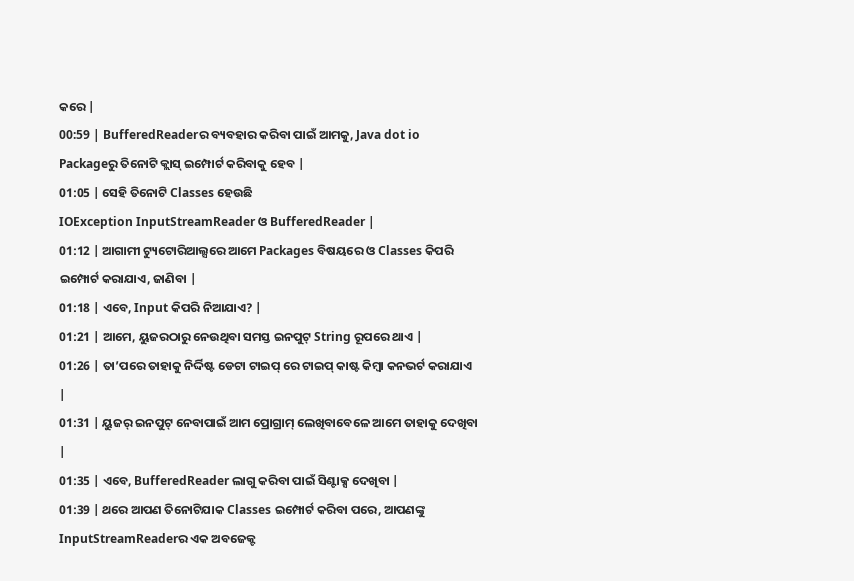କରେ |
00:59 | BufferedReaderର ବ୍ୟବହାର କରିବା ପାଇଁ ଆମକୁ, Java dot io Packageରୁ ତିନୋଟି କ୍ଲାସ୍ ଇମ୍ପୋର୍ଟ କରିବାକୁ ହେବ |
01:05 | ସେହି ତିନୋଟି Classes ହେଉଛି
IOException InputStreamReader ଓ BufferedReader |
01:12 | ଆଗାମୀ ଟ୍ୟୁଟୋରିଆଲ୍ସରେ ଆମେ Packages ବିଷୟରେ ଓ Classes କିପରି ଇମ୍ପୋର୍ଟ କରାଯାଏ, ଜାଣିବା |
01:18 | ଏବେ, Input କିପରି ନିଆଯାଏ? |
01:21 | ଆମେ, ୟୁଜରଠାରୁ ନେଉଥିବା ସମସ୍ତ ଇନପୁଟ୍ String ରୂପରେ ଥାଏ |
01:26 | ତା’ପରେ ତାହାକୁ ନିର୍ଦ୍ଦିଷ୍ଟ ଡେଟା ଟାଇପ୍ ରେ ଟାଇପ୍ କାଷ୍ଟ କିମ୍ୱା କନଭର୍ଟ କରାଯାଏ |
01:31 | ୟୁଜର୍ ଇନପୁଟ୍ ନେବାପାଇଁ ଆମ ପ୍ରୋଗ୍ରାମ୍ ଲେଖିବାବେଳେ ଆମେ ତାହାକୁ ଦେଖିବା |
01:35 | ଏବେ, BufferedReader ଲାଗୁ କରିବା ପାଇଁ ସିଣ୍ଟାକ୍ସ ଦେଖିବା |
01:39 | ଥରେ ଆପଣ ତିନୋଟିଯାକ Classes ଇମ୍ପୋର୍ଟ କରିବା ପରେ, ଆପଣଙ୍କୁ InputStreamReaderର ଏକ ଅବଜେକ୍ଟ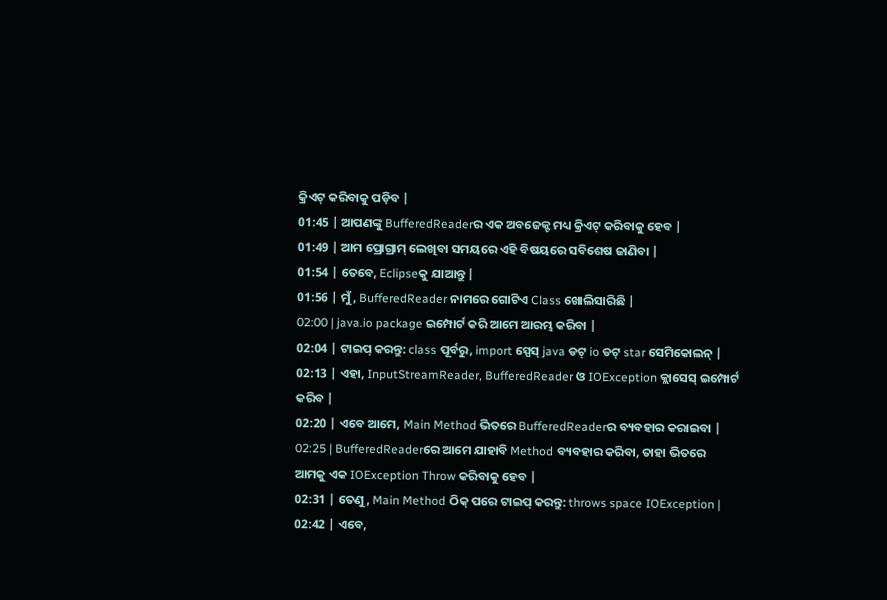କ୍ରିଏଟ୍ କରିବାକୁ ପଡ଼ିବ |
01:45 | ଆପଣଙ୍କୁ BufferedReaderର ଏକ ଅବଜେକ୍ଟ ମଧ୍ୟ କ୍ରିଏଟ୍ କରିବାକୁ ହେବ |
01:49 | ଆମ ପ୍ରୋଗ୍ରାମ୍ ଲେଖିବା ସମୟରେ ଏହି ବିଷୟରେ ସବିଶେଷ ଜାଣିବା |
01:54 | ତେବେ, Eclipseକୁ ଯାଆନ୍ତୁ |
01:56 | ମୁଁ, BufferedReader ନାମରେ ଗୋଟିଏ Class ଖୋଲିସାରିଛି |
02:00 | java.io package ଇମ୍ପୋର୍ଟ କରି ଆମେ ଆରମ୍ଭ କରିବା |
02:04 | ଟାଇପ୍ କରନ୍ତୁ: class ପୂର୍ବରୁ, import ସ୍ପେସ୍ java ଡଟ୍ io ଡଟ୍ star ସେମିକୋଲନ୍ |
02:13 | ଏହା, InputStreamReader, BufferedReader ଓ IOException କ୍ଲାସେସ୍ ଇମ୍ପୋର୍ଟ କରିବ |
02:20 | ଏବେ ଆମେ, Main Method ଭିତରେ BufferedReaderର ବ୍ୟବହାର କରାଇବା |
02:25 | BufferedReaderରେ ଆମେ ଯାହାବି Method ବ୍ୟବହାର କରିବା, ତାହା ଭିତରେ ଆମକୁ ଏକ IOException Throw କରିବାକୁ ହେବ |
02:31 | ତେଣୁ, Main Method ଠିକ୍ ପରେ ଟାଇପ୍ କରନ୍ତୁ: throws space IOException |
02:42 | ଏବେ,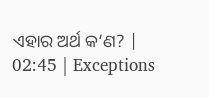ଏହାର ଅର୍ଥ କ’ଣ? |
02:45 | Exceptions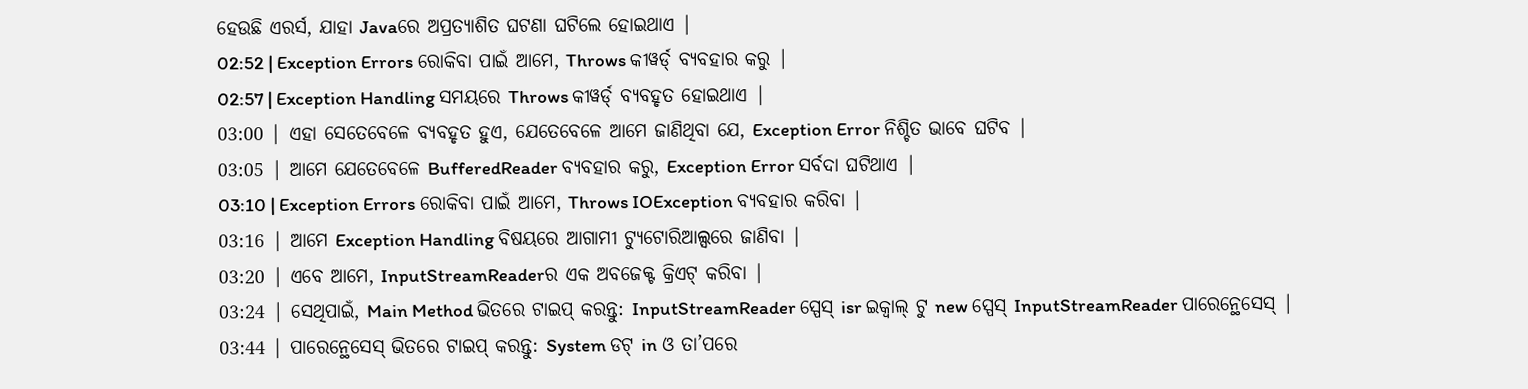ହେଉଛି ଏରର୍ସ, ଯାହା Javaରେ ଅପ୍ରତ୍ୟାଶିତ ଘଟଣା ଘଟିଲେ ହୋଇଥାଏ |
02:52 | Exception Errors ରୋକିବା ପାଇଁ ଆମେ, Throws କୀୱର୍ଡ୍ ବ୍ୟବହାର କରୁ |
02:57 | Exception Handling ସମୟରେ Throws କୀୱର୍ଡ୍ ବ୍ୟବହୃତ ହୋଇଥାଏ |
03:00 | ଏହା ସେତେବେଳେ ବ୍ୟବହୃତ ହୁଏ, ଯେତେବେଳେ ଆମେ ଜାଣିଥିବା ଯେ, Exception Error ନିଶ୍ଚିତ ଭାବେ ଘଟିବ |
03:05 | ଆମେ ଯେତେବେଳେ BufferedReader ବ୍ୟବହାର କରୁ, Exception Error ସର୍ବଦା ଘଟିଥାଏ |
03:10 | Exception Errors ରୋକିବା ପାଇଁ ଆମେ, Throws IOException ବ୍ୟବହାର କରିବା |
03:16 | ଆମେ Exception Handling ବିଷୟରେ ଆଗାମୀ ଟ୍ୟୁଟୋରିଆଲ୍ସରେ ଜାଣିବା |
03:20 | ଏବେ ଆମେ, InputStreamReaderର ଏକ ଅବଜେକ୍ଟ କ୍ରିଏଟ୍ କରିବା |
03:24 | ସେଥିପାଇଁ, Main Method ଭିତରେ ଟାଇପ୍ କରନ୍ତୁ: InputStreamReader ସ୍ପେସ୍ isr ଇକ୍ୱାଲ୍ ଟୁ new ସ୍ପେସ୍ InputStreamReader ପାରେନ୍ଥେସେସ୍ |
03:44 | ପାରେନ୍ଥେସେସ୍ ଭିତରେ ଟାଇପ୍ କରନ୍ତୁ: System ଡଟ୍ in ଓ ତା’ପରେ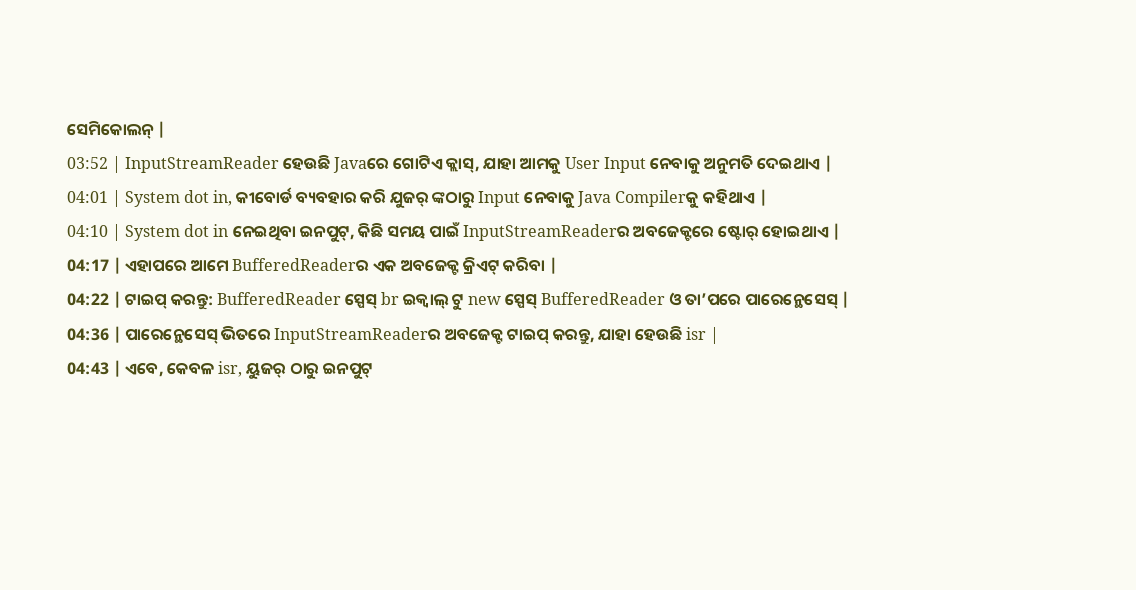ସେମିକୋଲନ୍ |
03:52 | InputStreamReader ହେଉଛି Javaରେ ଗୋଟିଏ କ୍ଲାସ୍, ଯାହା ଆମକୁ User Input ନେବାକୁ ଅନୁମତି ଦେଇଥାଏ |
04:01 | System dot in, କୀବୋର୍ଡ ବ୍ୟବହାର କରି ଯୁଜର୍ ଙ୍କଠାରୁ Input ନେବାକୁ Java Compilerକୁ କହିଥାଏ |
04:10 | System dot in ନେଇଥିବା ଇନପୁଟ୍, କିଛି ସମୟ ପାଇଁ InputStreamReaderର ଅବଜେକ୍ଟରେ ଷ୍ଟୋର୍ ହୋଇଥାଏ |
04:17 | ଏହାପରେ ଆମେ BufferedReaderର ଏକ ଅବଜେକ୍ଟ କ୍ରିଏଟ୍ କରିବା |
04:22 | ଟାଇପ୍ କରନ୍ତୁ: BufferedReader ସ୍ପେସ୍ br ଇକ୍ୱାଲ୍ ଟୁ new ସ୍ପେସ୍ BufferedReader ଓ ତା’ପରେ ପାରେନ୍ଥେସେସ୍ |
04:36 | ପାରେନ୍ଥେସେସ୍ ଭିତରେ InputStreamReaderର ଅବଜେକ୍ଟ ଟାଇପ୍ କରନ୍ତୁ, ଯାହା ହେଉଛି isr |
04:43 | ଏବେ, କେବଳ isr, ୟୁଜର୍ ଠାରୁ ଇନପୁଟ୍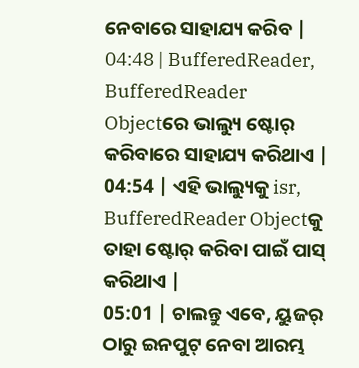ନେବାରେ ସାହାଯ୍ୟ କରିବ |
04:48 | BufferedReader, BufferedReader Objectରେ ଭାଲ୍ୟୁ ଷ୍ଟୋର୍ କରିବାରେ ସାହାଯ୍ୟ କରିଥାଏ |
04:54 | ଏହି ଭାଲ୍ୟୁକୁ isr, BufferedReader Objectକୁ ତାହା ଷ୍ଟୋର୍ କରିବା ପାଇଁ ପାସ୍ କରିଥାଏ |
05:01 | ଚାଲନ୍ତୁ ଏବେ, ୟୁଜର୍ ଠାରୁ ଇନପୁଟ୍ ନେବା ଆରମ୍ଭ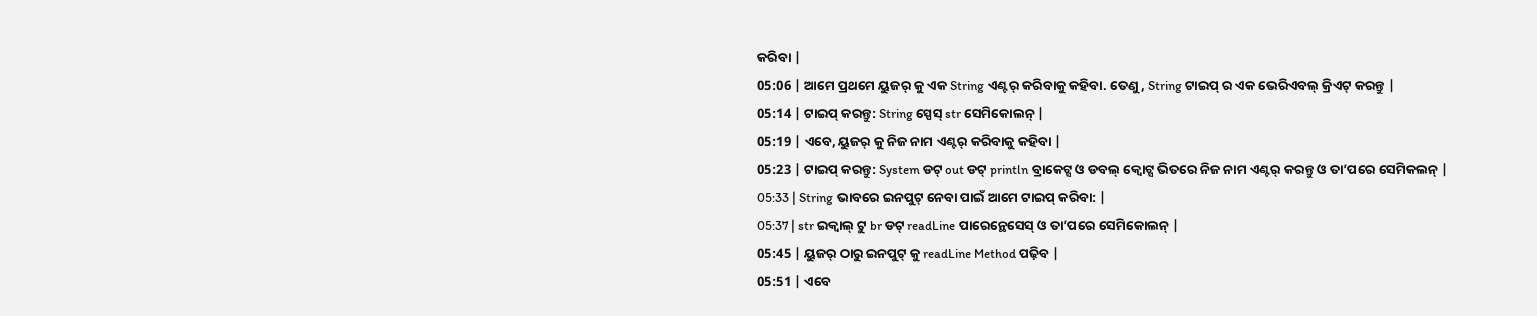କରିବା |
05:06 | ଆମେ ପ୍ରଥମେ ୟୁଜର୍ କୁ ଏକ String ଏଣ୍ଟର୍ କରିବାକୁ କହିବା. ତେଣୁ, String ଟାଇପ୍ ର ଏକ ଭେରିଏବଲ୍ କ୍ରିଏଟ୍ କରନ୍ତୁ |
05:14 | ଟାଇପ୍ କରନ୍ତୁ: String ସ୍ପେସ୍ str ସେମିକୋଲନ୍ |
05:19 | ଏବେ, ୟୁଜର୍ କୁ ନିଜ ନାମ ଏଣ୍ଟର୍ କରିବାକୁ କହିବା |
05:23 | ଟାଇପ୍ କରନ୍ତୁ: System ଡଟ୍ out ଡଟ୍ println ବ୍ରାକେଟ୍ସ ଓ ଡବଲ୍ କ୍ୱୋଟ୍ସ ଭିତରେ ନିଜ ନାମ ଏଣ୍ଟର୍ କରନ୍ତୁ ଓ ତା’ପରେ ସେମିକଲନ୍ |
05:33 | String ଭାବରେ ଇନପୁଟ୍ ନେବା ପାଇଁ ଆମେ ଟାଇପ୍ କରିବା: |
05:37 | str ଇକ୍ୱାଲ୍ ଟୁ br ଡଟ୍ readLine ପାରେନ୍ଥେସେସ୍ ଓ ତା’ପରେ ସେମିକୋଲନ୍ |
05:45 | ୟୁଜର୍ ଠାରୁ ଇନପୁଟ୍ କୁ readLine Method ପଢ଼ିବ |
05:51 | ଏବେ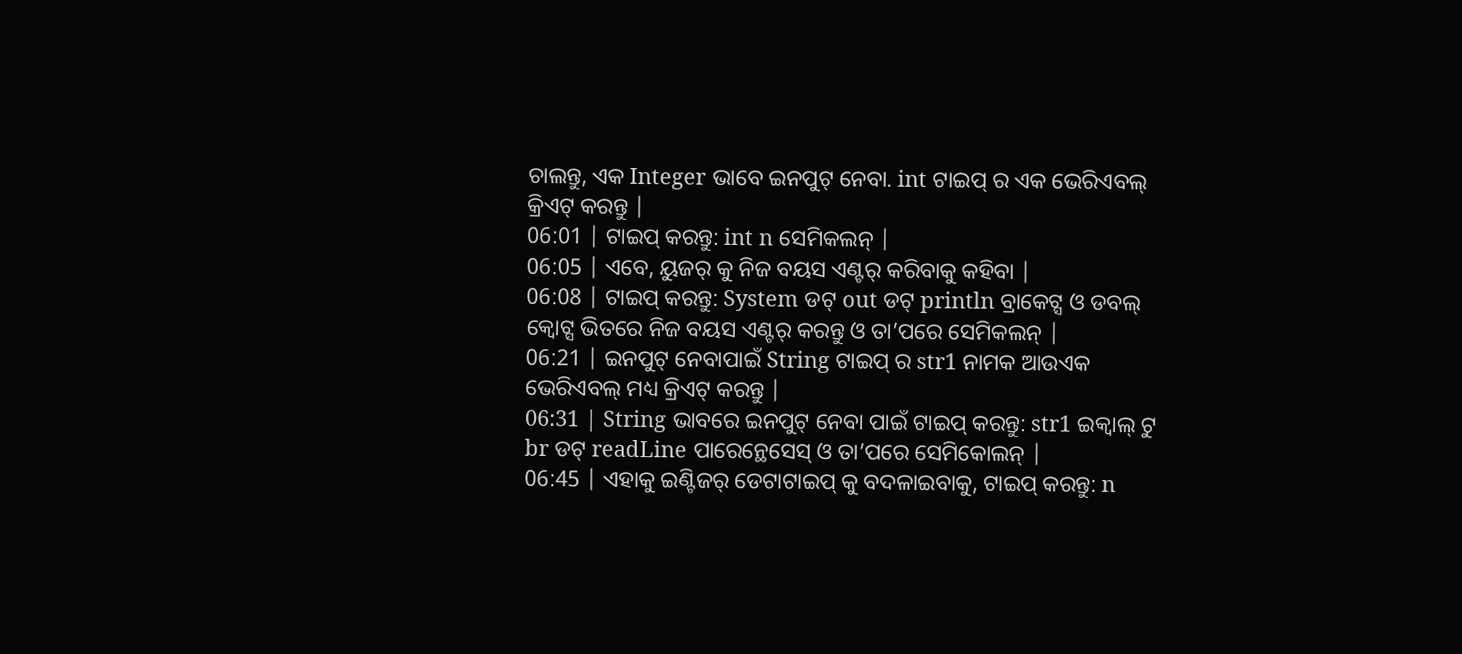ଚାଲନ୍ତୁ, ଏକ Integer ଭାବେ ଇନପୁଟ୍ ନେବା. int ଟାଇପ୍ ର ଏକ ଭେରିଏବଲ୍ କ୍ରିଏଟ୍ କରନ୍ତୁ |
06:01 | ଟାଇପ୍ କରନ୍ତୁ: int n ସେମିକଲନ୍ |
06:05 | ଏବେ, ୟୁଜର୍ କୁ ନିଜ ବୟସ ଏଣ୍ଟର୍ କରିବାକୁ କହିବା |
06:08 | ଟାଇପ୍ କରନ୍ତୁ: System ଡଟ୍ out ଡଟ୍ println ବ୍ରାକେଟ୍ସ ଓ ଡବଲ୍ କ୍ୱୋଟ୍ସ ଭିତରେ ନିଜ ବୟସ ଏଣ୍ଟର୍ କରନ୍ତୁ ଓ ତା’ପରେ ସେମିକଲନ୍ |
06:21 | ଇନପୁଟ୍ ନେବାପାଇଁ String ଟାଇପ୍ ର str1 ନାମକ ଆଉଏକ ଭେରିଏବଲ୍ ମଧ୍ୟ କ୍ରିଏଟ୍ କରନ୍ତୁ |
06:31 | String ଭାବରେ ଇନପୁଟ୍ ନେବା ପାଇଁ ଟାଇପ୍ କରନ୍ତୁ: str1 ଇକ୍ୱାଲ୍ ଟୁ br ଡଟ୍ readLine ପାରେନ୍ଥେସେସ୍ ଓ ତା’ପରେ ସେମିକୋଲନ୍ |
06:45 | ଏହାକୁ ଇଣ୍ଟିଜର୍ ଡେଟାଟାଇପ୍ କୁ ବଦଳାଇବାକୁ, ଟାଇପ୍ କରନ୍ତୁ: n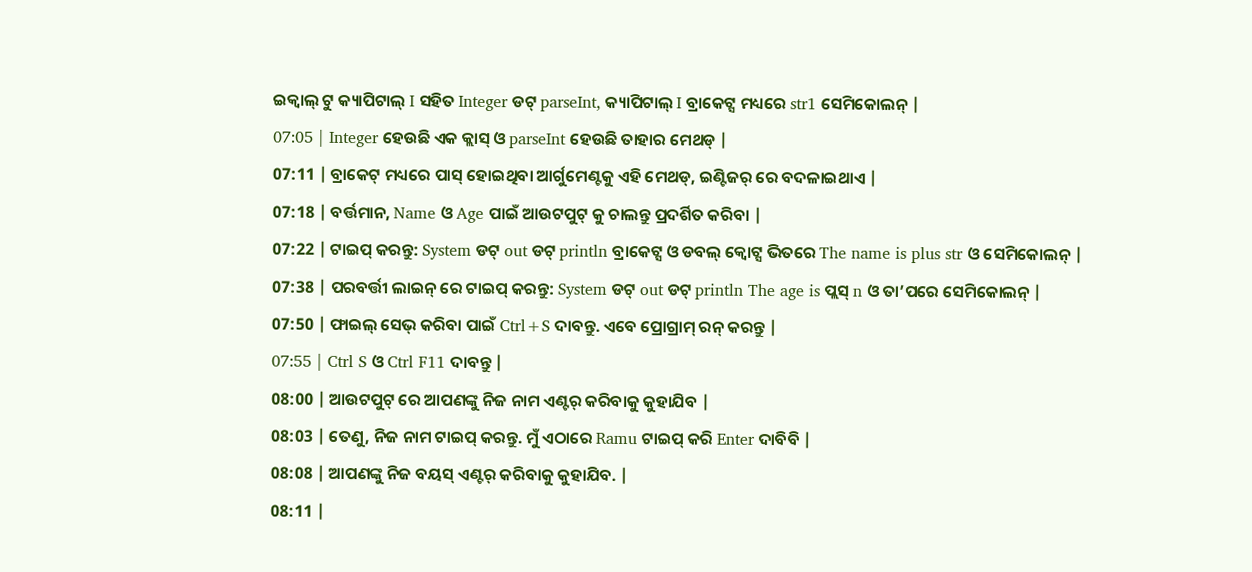ଇକ୍ୱାଲ୍ ଟୁ କ୍ୟାପିଟାଲ୍ I ସହିତ Integer ଡଟ୍ parseInt, କ୍ୟାପିଟାଲ୍ I ବ୍ରାକେଟ୍ସ ମଧ୍ୟରେ str1 ସେମିକୋଲନ୍ |
07:05 | Integer ହେଉଛି ଏକ କ୍ଲାସ୍ ଓ parseInt ହେଉଛି ତାହାର ମେଥଡ୍ |
07:11 | ବ୍ରାକେଟ୍ ମଧ୍ୟରେ ପାସ୍ ହୋଇଥିବା ଆର୍ଗୁମେଣ୍ଟକୁ ଏହି ମେଥଡ୍, ଇଣ୍ଟିଜର୍ ରେ ବଦଳାଇଥାଏ |
07:18 | ବର୍ତ୍ତମାନ, Name ଓ Age ପାଇଁ ଆଉଟପୁଟ୍ କୁ ଚାଲନ୍ତୁ ପ୍ରଦର୍ଶିତ କରିବା |
07:22 | ଟାଇପ୍ କରନ୍ତୁ: System ଡଟ୍ out ଡଟ୍ println ବ୍ରାକେଟ୍ସ ଓ ଡବଲ୍ କ୍ୱୋଟ୍ସ ଭିତରେ The name is plus str ଓ ସେମିକୋଲନ୍ |
07:38 | ପରବର୍ତ୍ତୀ ଲାଇନ୍ ରେ ଟାଇପ୍ କରନ୍ତୁ: System ଡଟ୍ out ଡଟ୍ println The age is ପ୍ଲସ୍ n ଓ ତା’ପରେ ସେମିକୋଲନ୍ |
07:50 | ଫାଇଲ୍ ସେଭ୍ କରିବା ପାଇଁ Ctrl+S ଦାବନ୍ତୁ. ଏବେ ପ୍ରୋଗ୍ରାମ୍ ରନ୍ କରନ୍ତୁ |
07:55 | Ctrl S ଓ Ctrl F11 ଦାବନ୍ତୁ |
08:00 | ଆଉଟପୁଟ୍ ରେ ଆପଣଙ୍କୁ ନିଜ ନାମ ଏଣ୍ଟର୍ କରିବାକୁ କୁହାଯିବ |
08:03 | ତେଣୁ, ନିଜ ନାମ ଟାଇପ୍ କରନ୍ତୁ. ମୁଁ ଏଠାରେ Ramu ଟାଇପ୍ କରି Enter ଦାବିବି |
08:08 | ଆପଣଙ୍କୁ ନିଜ ବୟସ୍ ଏଣ୍ଟର୍ କରିବାକୁ କୁହାଯିବ. |
08:11 |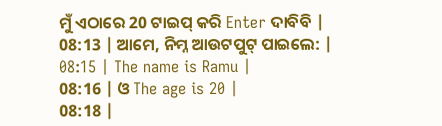ମୁଁ ଏଠାରେ 20 ଟାଇପ୍ କରି Enter ଦାବିବି |
08:13 | ଆମେ, ନିମ୍ନ ଆଉଟପୁଟ୍ ପାଇଲେ: |
08:15 | The name is Ramu |
08:16 | ଓ The age is 20 |
08:18 |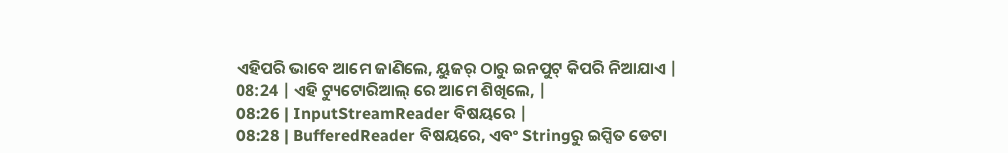ଏହିପରି ଭାବେ ଆମେ ଜାଣିଲେ, ୟୁଜର୍ ଠାରୁ ଇନପୁଟ୍ କିପରି ନିଆଯାଏ |
08:24 | ଏହି ଟ୍ୟୁଟୋରିଆଲ୍ ରେ ଆମେ ଶିଖିଲେ, |
08:26 | InputStreamReader ବିଷୟରେ |
08:28 | BufferedReader ବିଷୟରେ, ଏବଂ Stringରୁ ଇପ୍ସିତ ଡେଟା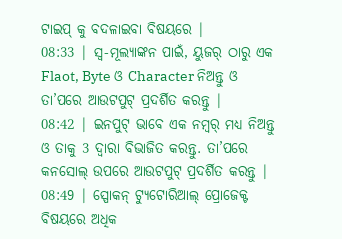ଟାଇପ୍ କୁ ବଦଳାଇବା ବିଷୟରେ |
08:33 | ସ୍ୱ-ମୂଲ୍ୟାଙ୍କନ ପାଇଁ, ୟୁଜର୍ ଠାରୁ ଏକ Flaot, Byte ଓ Character ନିଅନ୍ତୁ ଓ ତା’ପରେ ଆଉଟପୁଟ୍ ପ୍ରଦର୍ଶିତ କରନ୍ତୁ |
08:42 | ଇନପୁଟ୍ ଭାବେ ଏକ ନମ୍ୱର୍ ମଧ୍ୟ ନିଅନ୍ତୁ ଓ ତାକୁ 3 ଦ୍ୱାରା ବିଭାଜିତ କରନ୍ତୁ. ତା’ପରେ କନସୋଲ୍ ଉପରେ ଆଉଟପୁଟ୍ ପ୍ରଦର୍ଶିତ କରନ୍ତୁ |
08:49 | ସ୍ପୋକନ୍ ଟ୍ୟୁଟୋରିଆଲ୍ ପ୍ରୋଜେକ୍ଟ ବିଷୟରେ ଅଧିକ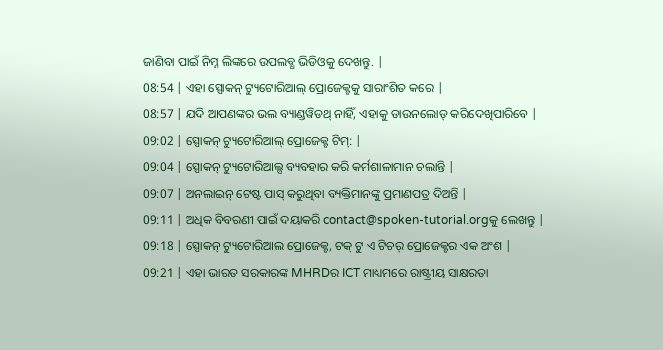ଜାଣିବା ପାଇଁ ନିମ୍ନ ଲିଙ୍କରେ ଉପଲବ୍ଧ ଭିଡିଓକୁ ଦେଖନ୍ତୁ. |
08:54 | ଏହା ସ୍ପୋକନ୍ ଟ୍ୟୁଟୋରିଆଲ୍ ପ୍ରୋଜେକ୍ଟକୁ ସାରାଂଶିତ କରେ |
08:57 | ଯଦି ଆପଣଙ୍କର ଭଲ ବ୍ୟାଣ୍ଡୱିଡଥ୍ ନାହିଁ, ଏହାକୁ ଡାଉନଲୋଡ୍ କରିଦେଖିପାରିବେ |
09:02 | ସ୍ପୋକନ୍ ଟ୍ୟୁଟୋରିଆଲ୍ ପ୍ରୋଜେକ୍ଟ ଟିମ୍: |
09:04 | ସ୍ପୋକନ୍ ଟ୍ୟୁଟୋରିଆଲ୍ସ ବ୍ୟବହାର କରି କର୍ମଶାଳାମାନ ଚଲାନ୍ତି |
09:07 | ଅନଲାଇନ୍ ଟେଷ୍ଟ ପାସ୍ କରୁଥିବା ବ୍ୟକ୍ତିମାନଙ୍କୁ ପ୍ରମାଣପତ୍ର ଦିଅନ୍ତି |
09:11 | ଅଧିକ ବିବରଣୀ ପାଇଁ ଦୟାକରି contact@spoken-tutorial.orgକୁ ଲେଖନ୍ତୁ |
09:18 | ସ୍ପୋକନ୍ ଟ୍ୟୁଟୋରିଆଲ ପ୍ରୋଜେକ୍ଟ, ଟକ୍ ଟୁ ଏ ଟିଚର୍ ପ୍ରୋଜେକ୍ଟର ଏକ ଅଂଶ |
09:21 | ଏହା ଭାରତ ସରକାରଙ୍କ MHRDର ICT ମାଧ୍ୟମରେ ରାଷ୍ଟ୍ରୀୟ ସାକ୍ଷରତା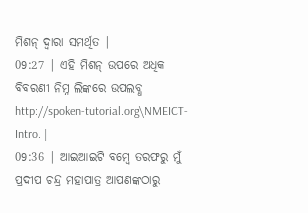ମିଶନ୍ ଦ୍ୱାରା ସମର୍ଥିତ |
09:27 | ଏହି ମିଶନ୍ ଉପରେ ଅଧିକ ବିବରଣୀ ନିମ୍ନ ଲିଙ୍କରେ ଉପଲବ୍ଧ http://spoken-tutorial.org\NMEICT-Intro. |
09:36 | ଆଇଆଇଟି ବମ୍ୱେ ତରଫରୁ ମୁଁ ପ୍ରଦୀପ ଚନ୍ଦ୍ର ମହାପାତ୍ର ଆପଣଙ୍କଠାରୁ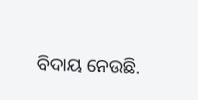ବିଦାୟ ନେଉଛି.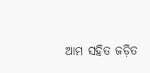ଆମ ସହିତ ଜଡ଼ିତ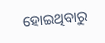ହୋଇଥିବାରୁ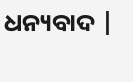ଧନ୍ୟବାଦ |